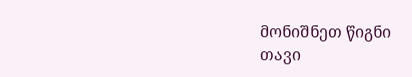მონიშნეთ წიგნი
თავი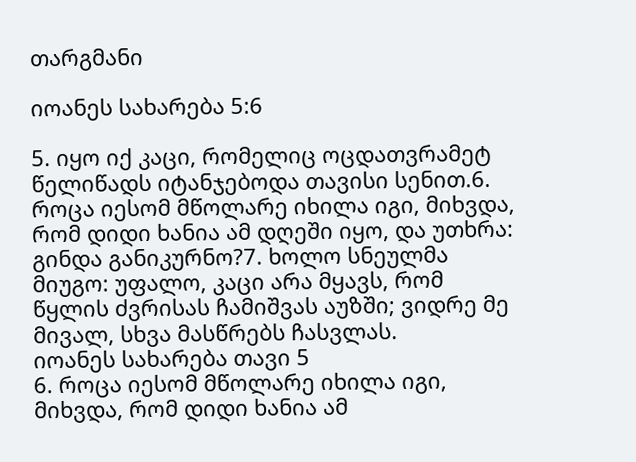თარგმანი

იოანეს სახარება 5:6

5. იყო იქ კაცი, რომელიც ოცდათვრამეტ წელიწადს იტანჯებოდა თავისი სენით.6. როცა იესომ მწოლარე იხილა იგი, მიხვდა, რომ დიდი ხანია ამ დღეში იყო, და უთხრა: გინდა განიკურნო?7. ხოლო სნეულმა მიუგო: უფალო, კაცი არა მყავს, რომ წყლის ძვრისას ჩამიშვას აუზში; ვიდრე მე მივალ, სხვა მასწრებს ჩასვლას.
იოანეს სახარება თავი 5
6. როცა იესომ მწოლარე იხილა იგი, მიხვდა, რომ დიდი ხანია ამ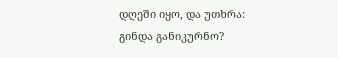დღეში იყო, და უთხრა: გინდა განიკურნო?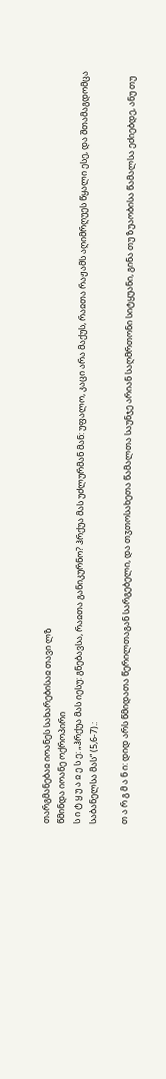თარგმანებაჲ იოანეს სახარებისაჲ თავი ლზ
წმინდა იოანე ოქროპირი
ს ი ტ ყ უ ა ჲ ე ს ე: „ჰრქუა მას იესუ: გნებავსა, რაჲთა განიკურნო? ჰრქუა მას უძლურმან მან: უფალო, კაცი არა მაქუს, რაჲთა რაჟამს აღიმრღუეს წყალი ესე, და შთამაგდომცა საბანელსა მას“ (5,6-7).:

თ ა რ გ მ ა ნ ი: დიდ არს წმიდათა წერილთაგან სარგებელი, და თჳთოსახეთა წამალთა საუნჯე არიან საღმრთონი სიტყუანი, გინა თუ ზუაობისა წამალსა ეძიებდე, ანუ თუ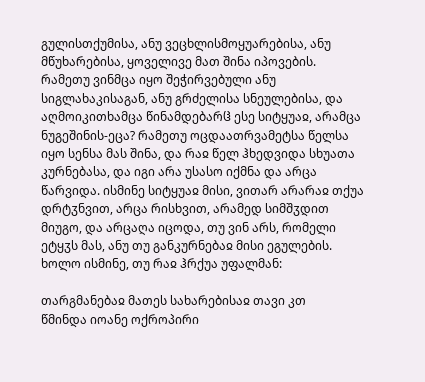გულისთქუმისა, ანუ ვეცხლისმოყუარებისა, ანუ მწუხარებისა, ყოველივე მათ შინა იპოვების. რამეთუ ვინმცა იყო შეჭირვებული ანუ სიგლახაკისაგან, ანუ გრძელისა სნეულებისა, და აღმოიკითხამცა წინამდებარჱ ესე სიტყუაჲ, არამცა ნუგეშინის-ეცა? რამეთუ ოცდაათრვამეტსა წელსა იყო სენსა მას შინა, და რაჲ წელ ჰხედვიდა სხუათა კურნებასა, და იგი არა უსასო იქმნა და არცა წარვიდა. ისმინე სიტყუაჲ მისი, ვითარ არარაჲ თქუა დრტჳნვით, არცა რისხვით, არამედ სიმშჳდით მიუგო, და არცაღა იცოდა, თუ ვინ არს, რომელი ეტყჳს მას, ანუ თუ განკურნებაჲ მისი ეგულების. ხოლო ისმინე, თუ რაჲ ჰრქუა უფალმან:

თარგმანებაჲ მათეს სახარებისაჲ თავი კთ
წმინდა იოანე ოქროპირი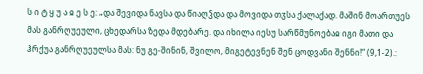ს ი ტ ყ უ ა ჲ ე ს ე: „და შევიდა ნავსა და წიაღჴდა და მოვიდა თჳსა ქალაქად. მაშინ მოართუეს მას განრღუეული, ცხედარსა ზედა მდებარე. და იხილა იესუ სარწმუნოებაჲ იგი მათი და ჰრქუა განრღუეულსა მას: ნუ გე-შინინ, შვილო, მიგეტევნენ შენ ცოდვანი შენნი!“ (9,1-2).: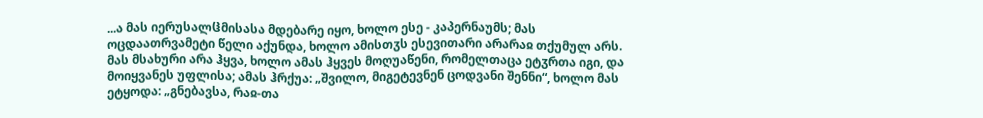...ა მას იერუსალჱმისასა მდებარე იყო, ხოლო ესე - კაპერნაუმს; მას ოცდაათრვამეტი წელი აქუნდა, ხოლო ამისთჳს ესევითარი არარაჲ თქუმულ არს. მას მსახური არა ჰყვა, ხოლო ამას ჰყვეს მოღუაწენი, რომელთაცა ეტჳრთა იგი, და მოიყვანეს უფლისა; ამას ჰრქუა: „შვილო, მიგეტევნენ ცოდვანი შენნი“, ხოლო მას ეტყოდა: „გნებავსა, რაჲ-თა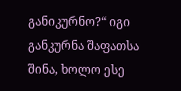განიკურნო?“ იგი განკურნა შაფათსა შინა, ხოლო ესე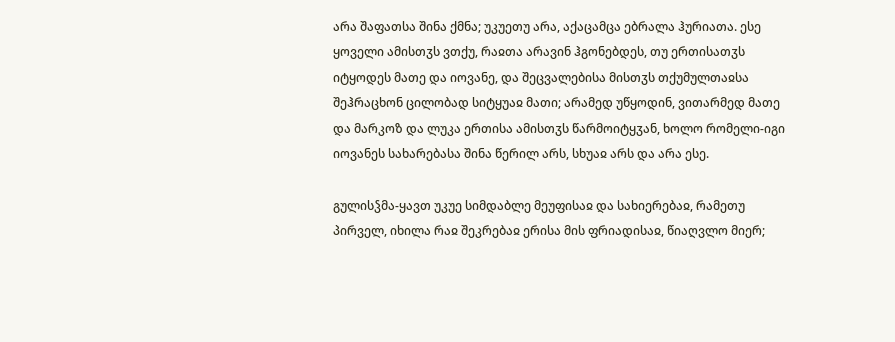არა შაფათსა შინა ქმნა; უკუეთუ არა, აქაცამცა ებრალა ჰურიათა. ესე ყოველი ამისთჳს ვთქუ, რაჲთა არავინ ჰგონებდეს, თუ ერთისათჳს იტყოდეს მათე და იოვანე, და შეცვალებისა მისთჳს თქუმულთაჲსა შეჰრაცხონ ცილობად სიტყუაჲ მათი; არამედ უწყოდინ, ვითარმედ მათე და მარკოზ და ლუკა ერთისა ამისთჳს წარმოიტყჳან, ხოლო რომელი-იგი იოვანეს სახარებასა შინა წერილ არს, სხუაჲ არს და არა ესე.

გულისჴმა-ყავთ უკუე სიმდაბლე მეუფისაჲ და სახიერებაჲ, რამეთუ პირველ, იხილა რაჲ შეკრებაჲ ერისა მის ფრიადისაჲ, წიაღვლო მიერ;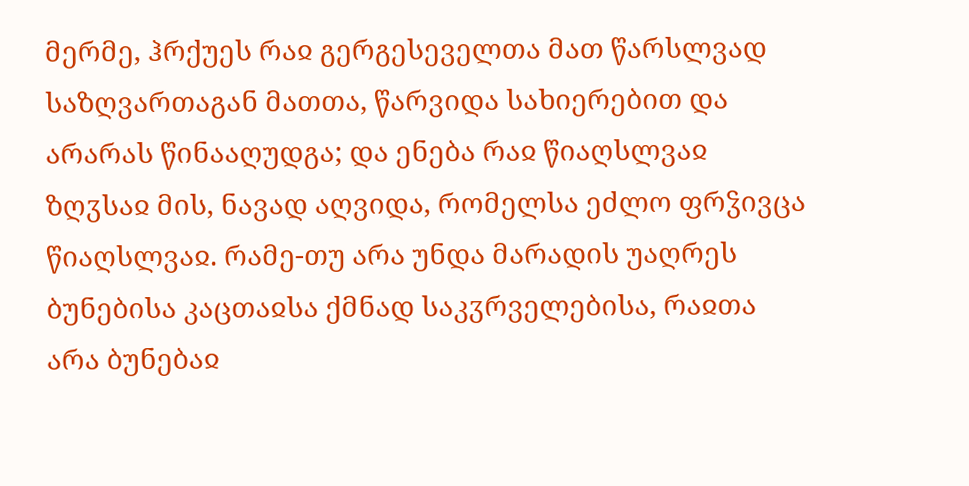მერმე, ჰრქუეს რაჲ გერგესეველთა მათ წარსლვად საზღვართაგან მათთა, წარვიდა სახიერებით და არარას წინააღუდგა; და ენება რაჲ წიაღსლვაჲ ზღჳსაჲ მის, ნავად აღვიდა, რომელსა ეძლო ფრჴივცა წიაღსლვაჲ. რამე-თუ არა უნდა მარადის უაღრეს ბუნებისა კაცთაჲსა ქმნად საკჳრველებისა, რაჲთა არა ბუნებაჲ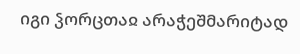იგი ჴორცთაჲ არაჭეშმარიტად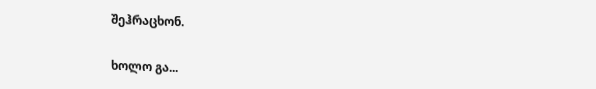შეჰრაცხონ.

ხოლო გა...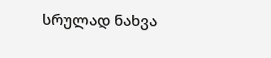სრულად ნახვა